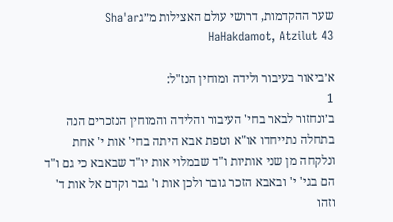שער ההקדמות, דרושי עולם האצילות מ״גSha'ar HaHakdamot, Atzilut 43

א׳ביאור בעיבור ולידה ומוחין הנז"ל:
1
ב׳ונחזור לבאר בחי' העיבור והלידה והמוחין הנזכרים הנה בתחלה נתייחדו או"א וטפת אבא היתה בחי' אות י' אחת ונלקחה מן שני אותיות ו"ד שבמלוי אות יו"ד שבאבא כי גם ו"ד הם בגי' י' ובאבא הזכר גובר ולכן אות ו' גבר וקדם אל אות ד' וזהו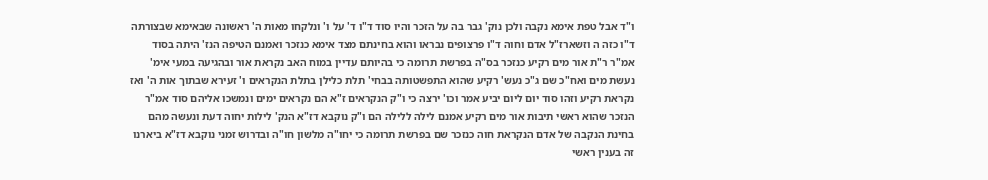ו"ד אבל טפת אימא נקבה ולכן נוק' גבר בה על הזכר והיו סוד ד"ו ד' על ו' ונלקחו מאות ה' ראשונה שבאימא שבצורתה ד"ו כזה ה וזשארז"ל אדם וחוה ד"ו פרצופים נבראו והוא בחינתם מצד אימא כנזכר ואמנם הטיפה הנז' היתה בסוד אמ"ר ר"ת אור מים רקיע כנזכר בס"ה בפרשת תרומה כי בהיותם עדיין במוח האב נקראת אור ובהגיעה במעי אימ' נעשת מים ואח"כ שם ג"כ נעש' רקיע שהוא התפשטותה בבחי' תלת כלילן בתלת הנקראים ו' זעירא שבתוך אות ה' ואז נקראת רקיע וזהו סוד יום ליום יביע אמר וכו' ירצה כי ו"ק הנקראים ז"א הם נקראים ימים ונמשכו אליהם סוד אמ"ר הנזכר שהוא ראשי תיבות אור מים רקיע אמנם לילה ללילה הם ו"ק נוקבא דז"א הנק' לילות יחוה דעת ונעשה מהם בחינת הנקבה של אדם הנקראת חוה כנזכר שם בפרשת תרומה כי יחו"ה מלשון חו"ה ובדרוש זמני נוקבא דז"א ביארנו זה בענין ראשי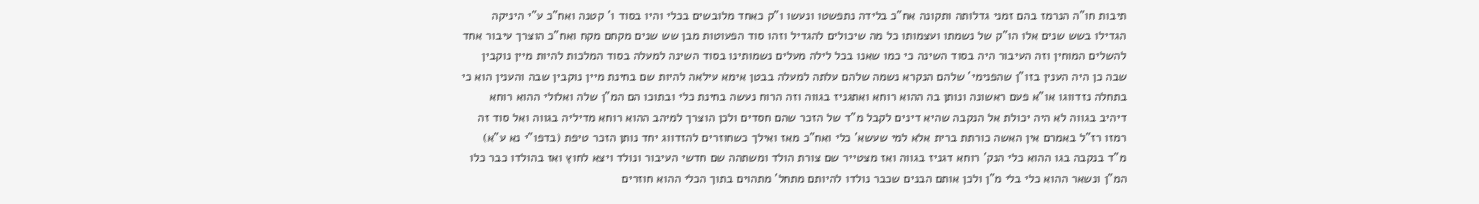תיבות חו"ה הנרמז בהם זמני גדלותה ותקונה אח"כ בלידה נתפשטו ונעשו ו"ק כאחד מלובשים בכלי והיו בסוד ו' קטנה ואח"כ ע"י היניקה הגדילו בשש שנים אלו הו"ק של נשמתו ועצמותו כל מה שיכולים להגדיל וזהו סוד הפעוטות מבן שש שנים מקחם מקח ואח"כ הוצרך עיבור אחד להשלים המוחין וזה העיבור היה בסוד השינה כי כמו שאנו בכל לילה מעלים נשמותינו בסוד השינה למעלה בסוד המלכות להיות מיין נוקבין שבה כן היה הענין בזו"ן שהפנימי' שלהם הנקרא נשמה שלהם עלתה למעלה בבטן אימא עילאה להיות שם בחינת מיין נוקבין שבה והענין הוא כי בתחלה נזדווגו או"א פעם ראשונה ונותן בה ההוא רוחא ואתגניז בגווה וזה הרוח נעשה בחינת כלי ובתוכו הם המ"ן שלה ואלולי ההוא רוחא דיהיב בגווה לא היה יכולת אל הנקבה שהיא דינים לקבל מ"ד של הזכר שהם חסדים ולכן הוצרך למיהב ההוא רוחא מדיליה בגווה ואל סוד זה רמזו רז"ל באמרם אין האשה כורתת ברית אלא למי שעשא' כלי ואח"כ מאז ואילך כשחוזרים להזדווג יחד נותן הזכר טיפת (בדפו"י נא ע"א) מ"ד בנקבה בגו ההוא כלי הנק' רוחא דגניז בגווה ואז מצטייר שם צורת הולד ומשתהה שם חדשי העיבור ונולד ויצא לחוץ ואז בהולדו כבר כלו המ"ן ונשאר ההוא כלי בלי מ"ן ולכן אותם הבנים שכבר נולדו להיותם מתחל' מתהוים בתוך הכלי ההוא חוזרים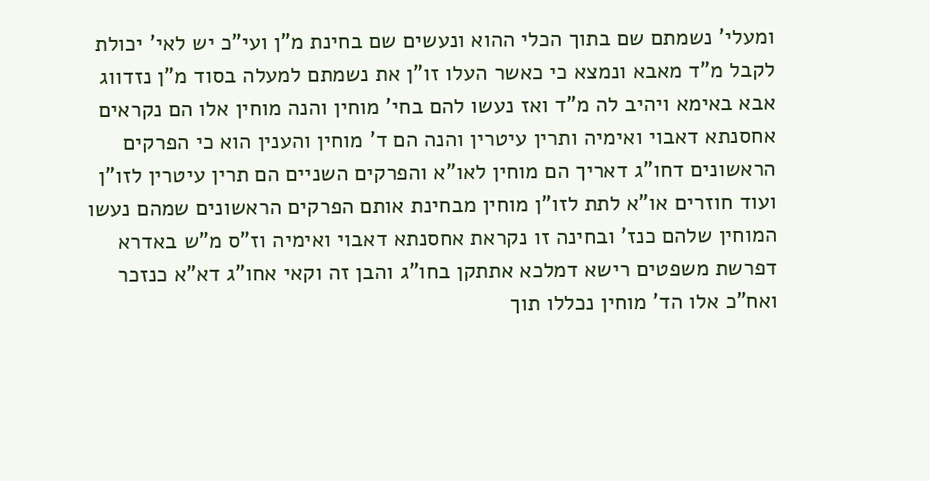ומעלי' נשמתם שם בתוך הכלי ההוא ונעשים שם בחינת מ"ן ועי"כ יש לאי' יכולת לקבל מ"ד מאבא ונמצא כי כאשר העלו זו"ן את נשמתם למעלה בסוד מ"ן נזדווג אבא באימא ויהיב לה מ"ד ואז נעשו להם בחי' מוחין והנה מוחין אלו הם נקראים אחסנתא דאבוי ואימיה ותרין עיטרין והנה הם ד' מוחין והענין הוא כי הפרקים הראשונים דחו"ג דאריך הם מוחין לאו"א והפרקים השניים הם תרין עיטרין לזו"ן ועוד חוזרים או"א לתת לזו"ן מוחין מבחינת אותם הפרקים הראשונים שמהם נעשו המוחין שלהם כנז' ובחינה זו נקראת אחסנתא דאבוי ואימיה וז"ס מ"ש באדרא דפרשת משפטים רישא דמלכא אתתקן בחו"ג והבן זה וקאי אחו"ג דא"א כנזכר ואח"כ אלו הד' מוחין נכללו תוך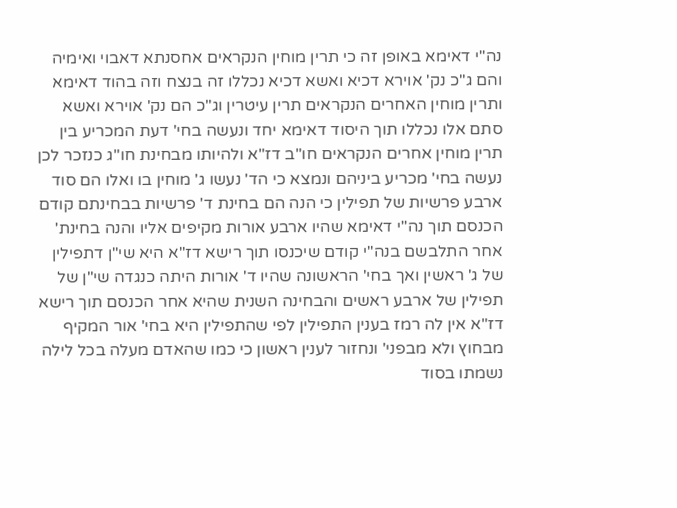נה"י דאימא באופן זה כי תרין מוחין הנקראים אחסנתא דאבוי ואימיה והם ג"כ נק' אוירא דכיא ואשא דכיא נכללו זה בנצח וזה בהוד דאימא ותרין מוחין האחרים הנקראים תרין עיטרין וג"כ הם נק' אוירא ואשא סתם אלו נכללו תוך היסוד דאימא יחד ונעשה בחי' דעת המכריע בין תרין מוחין אחרים הנקראים חו"ב דז"א ולהיותו מבחינת חו"ג כנזכר לכן נעשה בחי' מכריע ביניהם ונמצא כי הד' נעשו ג' מוחין בו ואלו הם סוד ארבע פרשיות של תפילין כי הנה הם בחינת ד' פרשיות בבחינתם קודם הכנסם תוך נה"י דאימא שהיו ארבע אורות מקיפים אליו והנה בחינת' אחר התלבשם בנה"י קודם שיכנסו תוך רישא דז"א היא שי"ן דתפילין של ג' ראשין ואך בחי' הראשונה שהיו ד' אורות היתה כנגדה שי"ן של תפילין של ארבע ראשים והבחינה השנית שהיא אחר הכנסם תוך רישא דז"א אין לה רמז בענין התפילין לפי שהתפילין היא בחי' אור המקיף מבחוץ ולא מבפני' ונחזור לענין ראשון כי כמו שהאדם מעלה בכל לילה נשמתו בסוד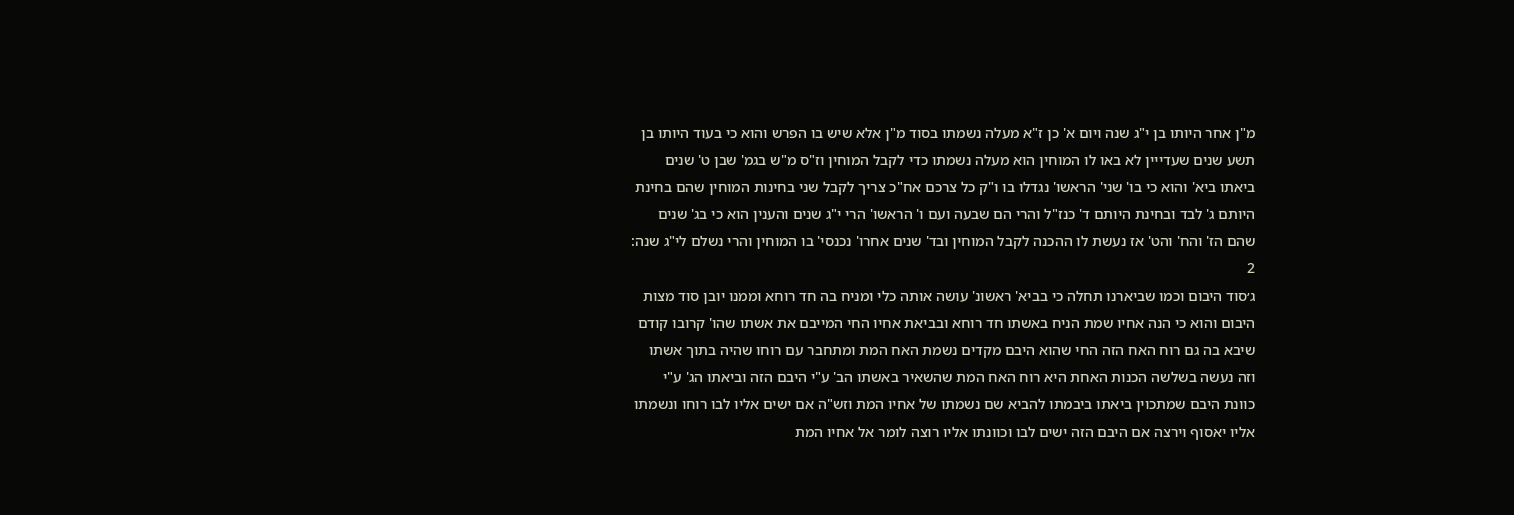מ"ן אחר היותו בן י"ג שנה ויום א' כן ז"א מעלה נשמתו בסוד מ"ן אלא שיש בו הפרש והוא כי בעוד היותו בן תשע שנים שעדייין לא באו לו המוחין הוא מעלה נשמתו כדי לקבל המוחין וז"ס מ"ש בגמ' שבן ט' שנים ביאתו ביא' והוא כי בו' שני' הראשו' נגדלו בו ו"ק כל צרכם אח"כ צריך לקבל שני בחינות המוחין שהם בחינת היותם ג' לבד ובחינת היותם ד' כנז"ל והרי הם שבעה ועם ו' הראשו' הרי י"ג שנים והענין הוא כי בג' שנים שהם הז' והח' והט' אז נעשת לו ההכנה לקבל המוחין ובד' שנים אחרו' נכנסי' בו המוחין והרי נשלם לי"ג שנה:
2
ג׳סוד היבום וכמו שביארנו תחלה כי בביא' ראשונ' עושה אותה כלי ומניח בה חד רוחא וממנו יובן סוד מצות היבום והוא כי הנה אחיו שמת הניח באשתו חד רוחא ובביאת אחיו החי המייבם את אשתו שהו' קרובו קודם שיבא בה גם רוח האח הזה החי שהוא היבם מקדים נשמת האח המת ומתחבר עם רוחו שהיה בתוך אשתו וזה נעשה בשלשה הכנות האחת היא רוח האח המת שהשאיר באשתו הב' ע"י היבם הזה וביאתו הג' ע"י כוונת היבם שמתכוין ביאתו ביבמתו להביא שם נשמתו של אחיו המת וזש"ה אם ישים אליו לבו רוחו ונשמתו אליו יאסוף וירצה אם היבם הזה ישים לבו וכוונתו אליו רוצה לומר אל אחיו המת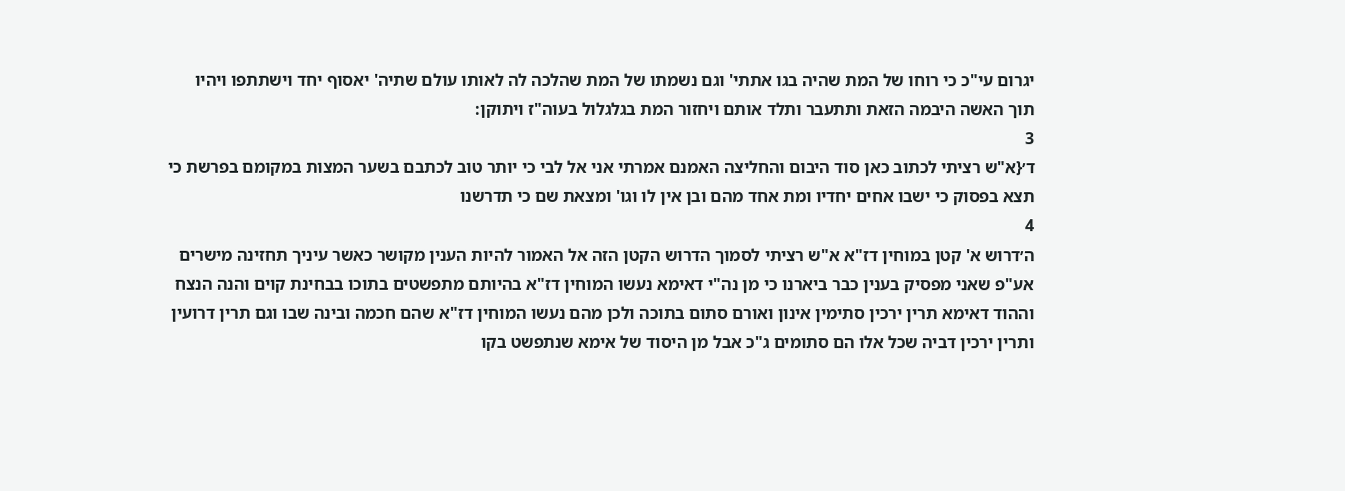יגרום עי"כ כי רוחו של המת שהיה בגו אתתי' וגם נשמתו של המת שהלכה לה לאותו עולם שתיה' יאסוף יחד וישתתפו ויהיו תוך האשה היבמה הזאת ותתעבר ותלד אותם ויחזור המת בגלגלול בעוה"ז ויתוקן:
3
ד׳{א"ש רציתי לכתוב כאן סוד היבום והחליצה האמנם אמרתי אני אל לבי כי יותר טוב לכתבם בשער המצות במקומם בפרשת כי תצא בפסוק כי ישבו אחים יחדיו ומת אחד מהם ובן אין לו וגו' ומצאת שם כי תדרשנו
4
ה׳דרוש א' קטן במוחין דז"א א"ש רציתי לסמוך הדרוש הקטן הזה אל האמור להיות הענין מקושר כאשר עיניך תחזינה מישרים אע"פ שאני מפסיק בענין כבר ביארנו כי מן נה"י דאימא נעשו המוחין דז"א בהיותם מתפשטים בתוכו בבחינת קוים והנה הנצח וההוד דאימא תרין ירכין סתימין אינון ואורם סתום בתוכה ולכן מהם נעשו המוחין דז"א שהם חכמה ובינה שבו וגם תרין דרועין ותרין ירכין דביה שכל אלו הם סתומים ג"כ אבל מן היסוד של אימא שנתפשט בקו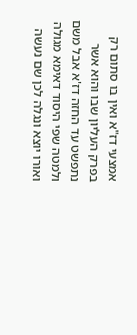אמצעי דז"א ואין בו סתום רק בפרק העליון שבו והוא אשר נתפשט עד החזה דז'א אבל משם ולמטה שפי היסוד דאימא מגולה ואורו יוצא ונגלה לכן שם נעשה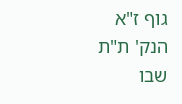גוף ז"א הנק' ת"ת שבו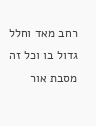רחב מאד וחלל גדול בו וכל זה מסבת אור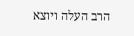הרב העלה ויוצא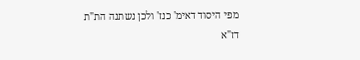מפי היסוד דאימ' כנז' ולכן נשתנה הת"ת דז"א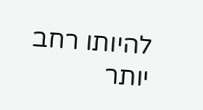להיותו רחב יותר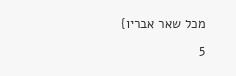מכל שאר אבריו}
5